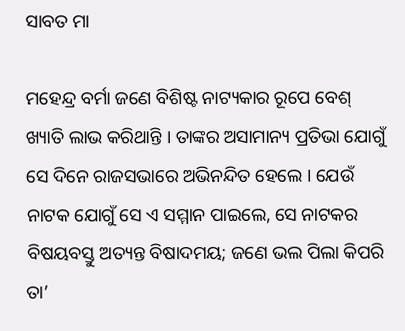ସାବତ ମା

ମହେନ୍ଦ୍ର ବର୍ମା ଜଣେ ବିଶିଷ୍ଟ ନାଟ୍ୟକାର ରୂପେ ବେଶ୍ ଖ୍ୟାତି ଲାଭ କରିଥାନ୍ତି । ତାଙ୍କର ଅସାମାନ୍ୟ ପ୍ରତିଭା ଯୋଗୁଁ ସେ ଦିନେ ରାଜସଭାରେ ଅଭିନନ୍ଦିତ ହେଲେ । ଯେଉଁ ନାଟକ ଯୋଗୁଁ ସେ ଏ ସମ୍ମାନ ପାଇଲେ, ସେ ନାଟକର ବିଷୟବସ୍ତୁ ଅତ୍ୟନ୍ତ ବିଷାଦମୟ; ଜଣେ ଭଲ ପିଲା କିପରି ତା’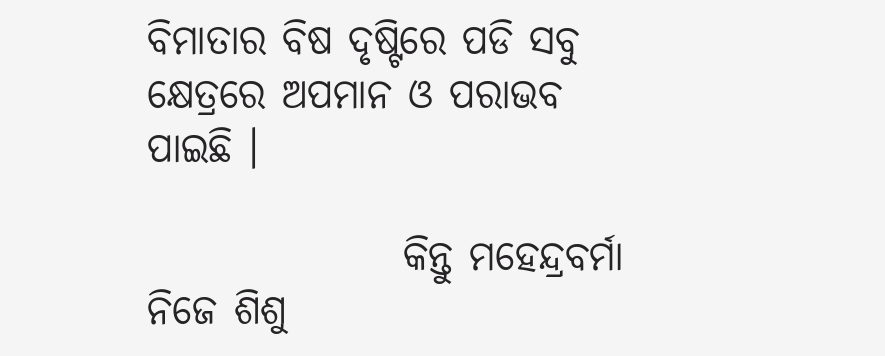ବିମାତାର ବିଷ ଦୃଷ୍ଟିରେ ପଡି ସବୁ କ୍ଷେତ୍ରରେ ଅପମାନ ଓ ପରାଭବ ପାଇଛି ।

                କିନ୍ତୁ ମହେନ୍ଦ୍ରବର୍ମା ନିଜେ ଶିଶୁ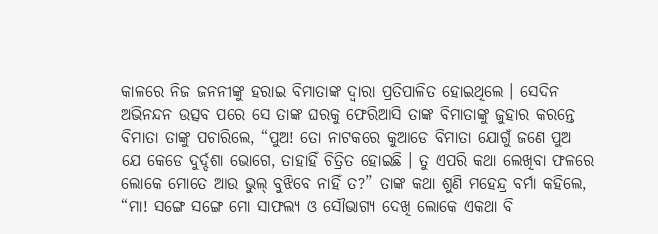କାଳରେ ନିଜ ଜନନୀଙ୍କୁ ହରାଇ ବିମାତାଙ୍କ ଦ୍ୱାରା ପ୍ରତିପାଳିତ ହୋଇଥିଲେ । ସେଦିନ ଅଭିନନ୍ଦନ ଉତ୍ସବ ପରେ ସେ ତାଙ୍କ ଘରକୁ ଫେରିଆସି ତାଙ୍କ ବିମାତାଙ୍କୁ ଜୁହାର କରନ୍ତେ ବିମାତା ତାଙ୍କୁ ପଚାରିଲେ, “ପୁଅ! ତୋ ନାଟକରେ କୁଆଡେ ବିମାତା ଯୋଗୁଁ ଜଣେ ପୁଅ ଯେ କେଡେ ଦୁର୍ଦ୍ଦଶା ଭୋଗେ, ତାହାହିଁ ଚିତ୍ରିତ ହୋଇଛି । ତୁ ଏପରି କଥା ଲେଖିବା ଫଳରେ ଲୋକେ ମୋତେ ଆଉ ଭୁଲ୍ ବୁଝିବେ ନାହିଁ ତ?” ତାଙ୍କ କଥା ଶୁଣି ମହେନ୍ଦ୍ର ବର୍ମା କହିଲେ, “ମା! ସଙ୍ଗେ ସଙ୍ଗେ ମୋ ସାଫଲ୍ୟ ଓ ସୌଭାଗ୍ୟ ଦେଖି ଲୋକେ ଏକଥା ବି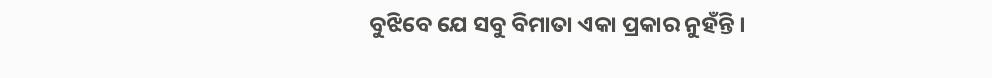ବୁଝିବେ ଯେ ସବୁ ବିମାତା ଏକା ପ୍ରକାର ନୁହଁନ୍ତି ।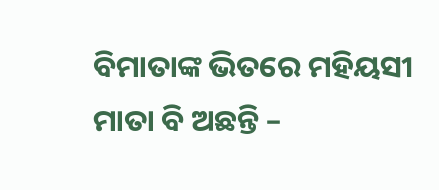ବିମାତାଙ୍କ ଭିତରେ ମହିୟସୀ ମାତା ବି ଅଛନ୍ତି –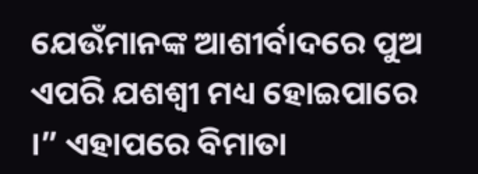ଯେଉଁମାନଙ୍କ ଆଶୀର୍ବାଦରେ ପୁଅ ଏପରି ଯଶଶ୍ୱୀ ମଧ୍ୟ ହୋଇପାରେ ।” ଏହାପରେ ବିମାତା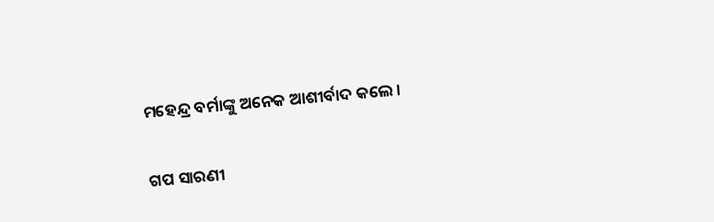ମହେନ୍ଦ୍ର ବର୍ମାଙ୍କୁ ଅନେକ ଆଶୀର୍ବାଦ କଲେ ।


ଗପ ସାରଣୀ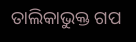ତାଲିକାଭୁକ୍ତ ଗପ